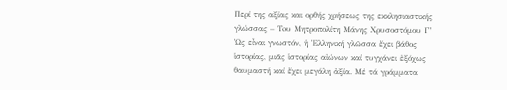Περί της αξίας και ορθής χρήσεως της εκκλησιαστικής γλώσσας – Toυ Μητροπολίτη Μάνης Χρυσοστόμου Γ’
Ὡς εἶναι γνωστόν, ἡ Ἑλληνική γλῶσσα ἔχει βάθος ἱστορίας, μιᾶς ἱστορίας αἰώνων καί τυγχάνει ἐξόχως θαυμαστή καί ἔχει μεγάλη ἀξία. Μέ τά γράμματα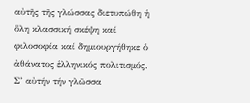αὐτῆς τῆς γλώσσας διετυπώθη ἡ ὅλη κλασσική σκέψη καί φιλοσοφία καί δημιουργήθηκε ὁ ἀθάνατος ἑλληνικός πολιτισμός. Σ’ αὐτήν τήν γλῶσσα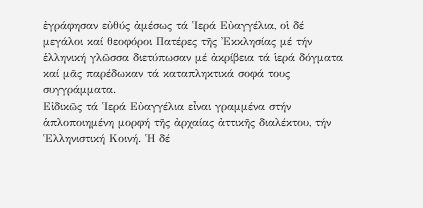ἐγράφησαν εὐθύς ἀμέσως τά Ἱερά Εὐαγγέλια, οἱ δέ μεγάλοι καί θεοφόροι Πατέρες τῆς Ἐκκλησίας μέ τήν ἑλληνική γλῶσσα διετύπωσαν μέ ἀκρίβεια τά ἱερά δόγματα καί μᾶς παρέδωκαν τά καταπληκτικά σοφά τους συγγράμματα.
Εἰδικῶς τά Ἱερά Εὐαγγέλια εἶναι γραμμένα στήν ἁπλοποιημένη μορφή τῆς ἀρχαίας ἀττικῆς διαλέκτου, τήν Ἑλληνιστική Κοινή. Ἡ δέ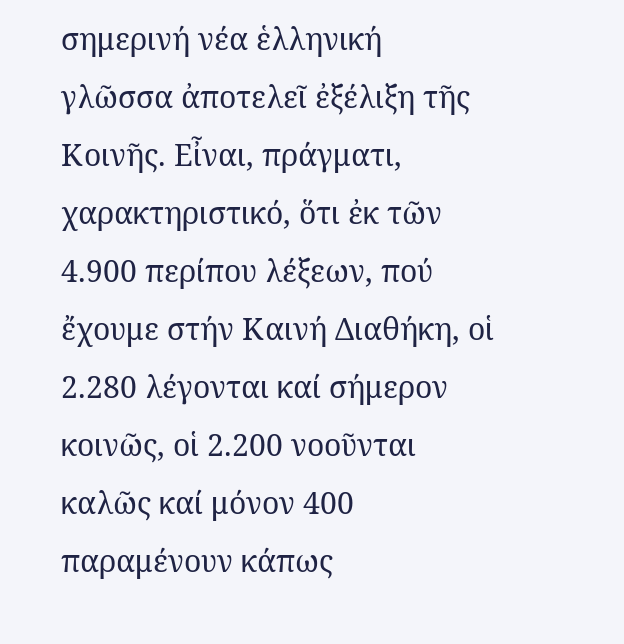σημερινή νέα ἑλληνική γλῶσσα ἀποτελεῖ ἐξέλιξη τῆς Κοινῆς. Εἶναι, πράγματι, χαρακτηριστικό, ὅτι ἐκ τῶν 4.900 περίπου λέξεων, πού ἔχουμε στήν Καινή Διαθήκη, οἱ 2.280 λέγονται καί σήμερον κοινῶς, οἱ 2.200 νοοῦνται καλῶς καί μόνον 400 παραμένουν κάπως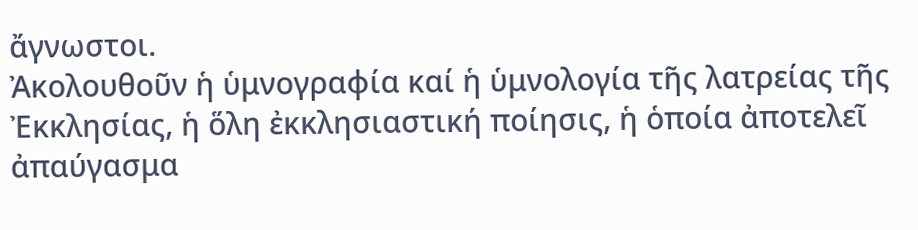ἄγνωστοι.
Ἀκολουθοῦν ἡ ὑμνογραφία καί ἡ ὑμνολογία τῆς λατρείας τῆς Ἐκκλησίας, ἡ ὅλη ἐκκλησιαστική ποίησις, ἡ ὁποία ἀποτελεῖ ἀπαύγασμα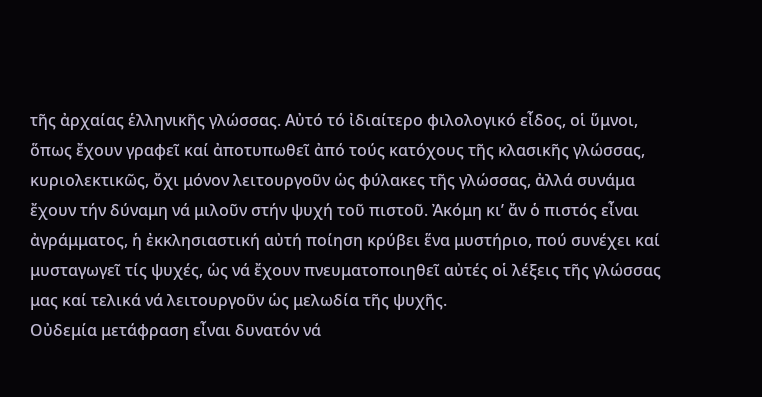τῆς ἀρχαίας ἑλληνικῆς γλώσσας. Αὐτό τό ἰδιαίτερο φιλολογικό εἶδος, οἱ ὕμνοι, ὅπως ἔχουν γραφεῖ καί ἀποτυπωθεῖ ἀπό τούς κατόχους τῆς κλασικῆς γλώσσας, κυριολεκτικῶς, ὄχι μόνον λειτουργοῦν ὡς φύλακες τῆς γλώσσας, ἀλλά συνάμα ἔχουν τήν δύναμη νά μιλοῦν στήν ψυχή τοῦ πιστοῦ. Ἀκόμη κι’ ἄν ὁ πιστός εἶναι ἀγράμματος, ἡ ἐκκλησιαστική αὐτή ποίηση κρύβει ἕνα μυστήριο, πού συνέχει καί μυσταγωγεῖ τίς ψυχές, ὡς νά ἔχουν πνευματοποιηθεῖ αὐτές οἱ λέξεις τῆς γλώσσας μας καί τελικά νά λειτουργοῦν ὡς μελωδία τῆς ψυχῆς.
Οὐδεμία μετάφραση εἶναι δυνατόν νά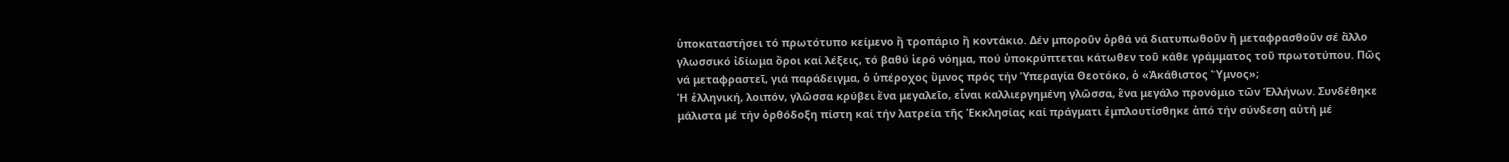ὑποκαταστήσει τό πρωτότυπο κείμενο ἤ τροπάριο ἤ κοντάκιο. Δέν μποροῦν ὀρθά νά διατυπωθοῦν ἤ μεταφρασθοῦν σέ ἄλλο γλωσσικό ἰδίωμα ὅροι καί λέξεις, τό βαθύ ἱερό νόημα, πού ὑποκρύπτεται κάτωθεν τοῦ κάθε γράμματος τοῦ πρωτοτύπου. Πῶς νά μεταφραστεῖ, γιά παράδειγμα, ὁ ὑπέροχος ὕμνος πρός τήν Ὑπεραγία Θεοτόκο, ὁ «Ἀκάθιστος Ὕμνος»;
Ἡ ἑλληνική, λοιπόν, γλῶσσα κρύβει ἕνα μεγαλεῖο, εἶναι καλλιεργημένη γλῶσσα, ἕνα μεγάλο προνόμιο τῶν Ἑλλήνων. Συνδέθηκε μάλιστα μέ τήν ὀρθόδοξη πίστη καί τήν λατρεία τῆς Ἐκκλησίας καί πράγματι ἐμπλουτίσθηκε ἀπό τήν σύνδεση αὐτή μέ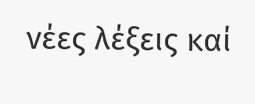νέες λέξεις καί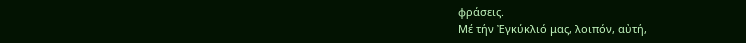φράσεις.
Μέ τήν Ἐγκύκλιό μας, λοιπόν, αὐτή,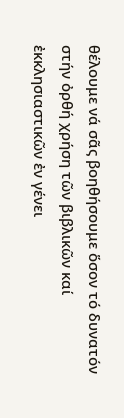θέλουμε νά σᾶς βοηθήσουμε ὅσον τό δυνατόν στήν ὀρθή χρήση τῶν βιβλικῶν καί ἐκκλησιαστικῶν ἐν γένει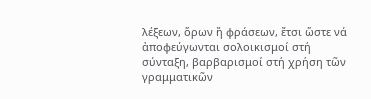λέξεων, ὅρων ἤ φράσεων, ἔτσι ὥστε νά ἀποφεύγωνται σολοικισμοί στή σύνταξη, βαρβαρισμοί στή χρήση τῶν γραμματικῶν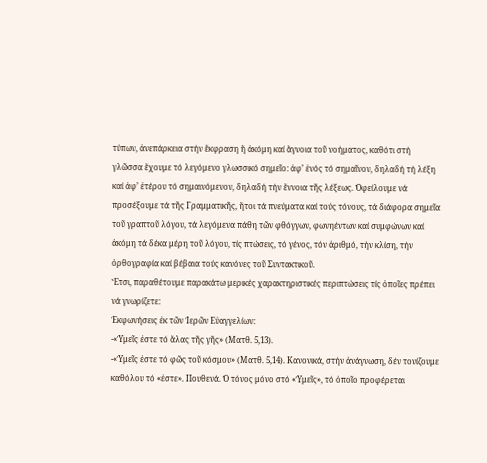τύπων, ἀνεπάρκεια στήν ἔκφραση ἤ ἀκόμη καί ἄγνοια τοῦ νοήματος, καθότι στή γλῶσσα ἔχουμε τό λεγόμενο γλωσσικό σημεῖο: ἀφ’ ἑνός τό σημαῖνον, δηλαδή τή λέξη καί ἀφ’ ἑτέρου τό σημαινόμενον, δηλαδή τήν ἔννοια τῆς λέξεως. Ὀφείλουμε νά προσέξουμε τά τῆς Γραμματικῆς, ἤτοι τά πνεύματα καί τούς τόνους, τά διάφορα σημεῖα τοῦ γραπτοῦ λόγου, τά λεγόμενα πάθη τῶν φθόγγων, φωνηέντων καί συμφώνων καί ἀκόμη τά δέκα μέρη τοῦ λόγου, τίς πτώσεις, τό γένος, τόν ἀριθμό, τήν κλίση, τήν ὀρθογραφία καί βέβαια τούς κανόνες τοῦ Συντακτικοῦ.
Ἔτσι, παραθέτουμε παρακάτω μερικές χαρακτηριστικές περιπτώσεις τίς ὁποῖες πρέπει νά γνωρίζετε:
Ἐκφωνήσεις ἐκ τῶν Ἱερῶν Εὐαγγελίων:
-«Ὑμεῖς ἐστε τό ἅλας τῆς γῆς» (Ματθ. 5,13).
-«Ὑμεῖς ἐστε τό φῶς τοῦ κόσμου» (Ματθ. 5,14). Κανονικά, στήν ἀνάγνωση, δέν τονίζουμε καθόλου τό «ἐστε». Πουθενά. Ὁ τόνος μόνο στό «Ὑμεῖς», τό ὁποῖο προφέρεται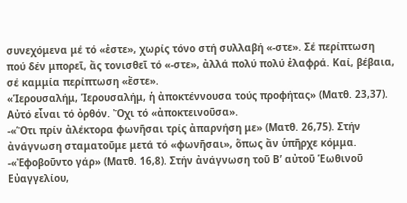συνεχόμενα μέ τό «ἐστε», χωρίς τόνο στή συλλαβή «-στε». Σέ περίπτωση πού δέν μπορεῖ, ἄς τονισθεῖ τό «-στε», ἀλλά πολύ πολύ ἐλαφρά. Καί, βέβαια, σέ καμμία περίπτωση «ἔστε».
«Ἱερουσαλήμ, Ἱερουσαλήμ, ἡ ἀποκτέννουσα τούς προφήτας» (Ματθ. 23,37). Αὐτό εἶναι τό ὀρθόν. Ὄχι τό «ἀποκτεινοῦσα».
-«Ὅτι πρίν ἀλέκτορα φωνῆσαι τρίς ἀπαρνήση με» (Ματθ. 26,75). Στήν ἀνάγνωση σταματοῦμε μετά τό «φωνῆσαι», ὅπως ἄν ὑπῆρχε κόμμα.
-«Ἐφοβοῦντο γάρ» (Ματθ. 16,8). Στήν ἀνάγνωση τοῦ Β’ αὐτοῦ Ἑωθινοῦ Εὐαγγελίου,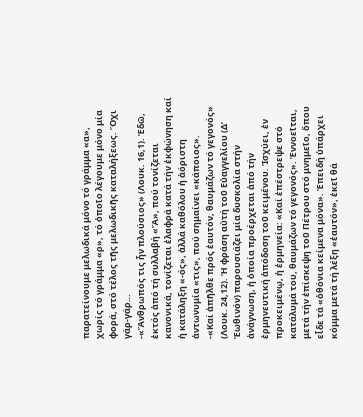παρατείνουμε μελωδικά μόνο τό γράμμα «α», χωρίς τό γράμμα «ρ», τό ὁποῖο λέγουμε μόνο μία φορά, στό τέλος τῆς μελωδικῆς καταλήξεως. Ὄχι γάρ-γάρ…
-«Ἄνθρωπός τις ἦν πλούσιος» (Λουκ. 16,1). Ἐδῶ, ἐκτός ἀπό τή συλλαβή «Ἄ», πού τονίζεται κανονικά, τονίζεται ἐλαφρά κατά τήν ἐκφώνηση καί ἡ κατάληξη «-ός», ἀλλά καθόλου ἡ ἀόριστη ἀντωνυμία «τις», πού σημαίνει «κάποιος».
-«Καί ἀπῆλθε πρός ἑαυτόν, θαυμάζων τό γεγονός» (Λουκ. 24,12). Ἡ φράση αὐτή τοῦ Εὐαγγελίου (Δ’ Ἑωθινόν) παρουσιάζει μία δυσκολία στήν ἀνάγνωση, ἡ ὁποία προέρχεται ἀπό τήν ἑρμηνευτική ἀπόδοση τοῦ κειμένου. Ἰσχύει, ἐν προκειμένῳ, ἡ ἑρμηνεία: «Καί ἐπέστρεψε στό κατάλυμά του, θαυμάζων τό γεγονός». Ἐννοεῖται, μετά τήν ἐπίσκεψη τοῦ Πέτρου στό μνημεῖο, ὅπου εἶδε τά «ὀθόνια κείμενα μόνα». Ἐπειδή ὑπάρχει κόμμα μετά τή λέξη «ἑαυτόν», ἐκεῖ θά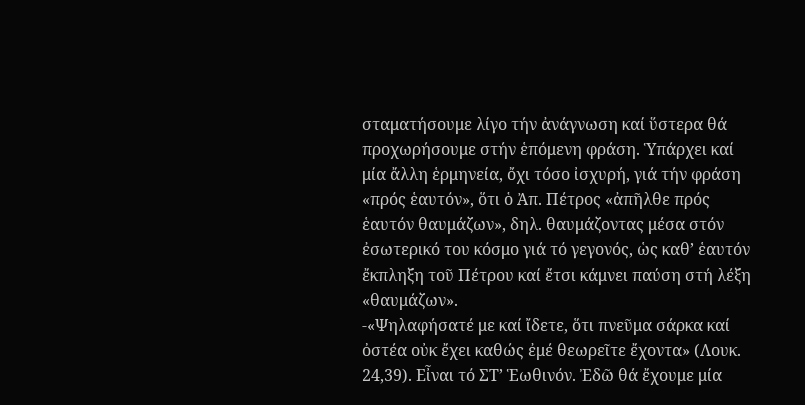σταματήσουμε λίγο τήν ἀνάγνωση καί ὕστερα θά προχωρήσουμε στήν ἑπόμενη φράση. Ὑπάρχει καί μία ἄλλη ἑρμηνεία, ὄχι τόσο ἰσχυρή, γιά τήν φράση «πρός ἑαυτόν», ὅτι ὁ Ἀπ. Πέτρος «ἀπῆλθε πρός ἑαυτόν θαυμάζων», δηλ. θαυμάζοντας μέσα στόν ἐσωτερικό του κόσμο γιά τό γεγονός, ὡς καθ’ ἑαυτόν ἔκπληξη τοῦ Πέτρου καί ἔτσι κάμνει παύση στή λέξη «θαυμάζων».
-«Ψηλαφήσατέ με καί ἴδετε, ὅτι πνεῦμα σάρκα καί ὀστέα οὐκ ἔχει καθώς ἐμέ θεωρεῖτε ἔχοντα» (Λουκ. 24,39). Εἶναι τό ΣΤ’ Ἑωθινόν. Ἐδῶ θά ἔχουμε μία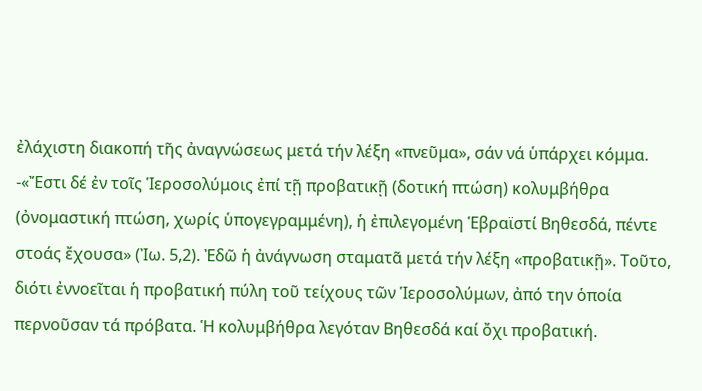ἐλάχιστη διακοπή τῆς ἀναγνώσεως μετά τήν λέξη «πνεῦμα», σάν νά ὑπάρχει κόμμα.
-«Ἔστι δέ ἐν τοῖς Ἱεροσολύμοις ἐπί τῇ προβατικῇ (δοτική πτώση) κολυμβήθρα (ὀνομαστική πτώση, χωρίς ὑπογεγραμμένη), ἡ ἐπιλεγομένη Ἑβραϊστί Βηθεσδά, πέντε στοάς ἔχουσα» (Ἰω. 5,2). Ἐδῶ ἡ ἀνάγνωση σταματᾶ μετά τήν λέξη «προβατικῇ». Τοῦτο, διότι ἐννοεῖται ἡ προβατική πύλη τοῦ τείχους τῶν Ἱεροσολύμων, ἀπό την ὁποία περνοῦσαν τά πρόβατα. Ἡ κολυμβήθρα λεγόταν Βηθεσδά καί ὄχι προβατική.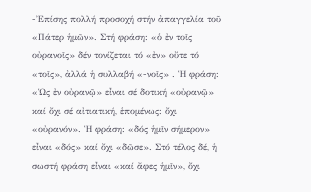-Ἐπίσης πολλή προσοχή στήν ἀπαγγελία τοῦ «Πάτερ ἡμῶν». Στή φράση: «ὁ ἐν τοῖς οὐρανοῖς» δέν τονίζεται τό «ἐν» οὔτε τό «τοῖς», ἀλλά ἡ συλλαβή «-νοῖς» . Ἡ φράση: «Ὡς ἐν οὐρανῷ» εἶναι σέ δοτική «οὐρανῷ» καί ὄχι σέ αἰτιατική, ἑπομένως: ὄχι «οὐρανόν». Ἡ φράση: «δός ἡμῖν σήμερον» εἶναι «δός» καί ὄχι «δῶσε». Στό τέλος δέ, ἡ σωστή φράση εἶναι «καί ἄφες ἡμῖν», ὄχι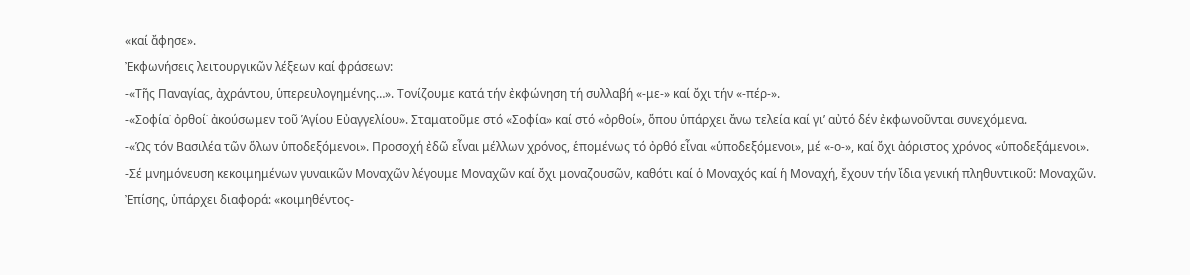«καί ἄφησε».
Ἐκφωνήσεις λειτουργικῶν λέξεων καί φράσεων:
-«Τῆς Παναγίας, ἀχράντου, ὑπερευλογημένης…». Τονίζουμε κατά τήν ἐκφώνηση τή συλλαβή «-με-» καί ὄχι τήν «-πέρ-».
-«Σοφία˙ ὀρθοί˙ ἀκούσωμεν τοῦ Ἁγίου Εὐαγγελίου». Σταματοῦμε στό «Σοφία» καί στό «ὀρθοί», ὅπου ὑπάρχει ἄνω τελεία καί γι’ αὐτό δέν ἐκφωνοῦνται συνεχόμενα.
-«Ὡς τόν Βασιλέα τῶν ὅλων ὑποδεξόμενοι». Προσοχή ἐδῶ εἶναι μέλλων χρόνος, ἑπομένως τό ὀρθό εἶναι «ὑποδεξόμενοι», μέ «-ο-», καί ὄχι ἀόριστος χρόνος «ὑποδεξάμενοι».
-Σέ μνημόνευση κεκοιμημένων γυναικῶν Μοναχῶν λέγουμε Μοναχῶν καί ὄχι μοναζουσῶν, καθότι καί ὁ Μοναχός καί ἡ Μοναχή, ἔχουν τήν ἴδια γενική πληθυντικοῦ: Μοναχῶν.
Ἐπίσης, ὑπάρχει διαφορά: «κοιμηθέντος-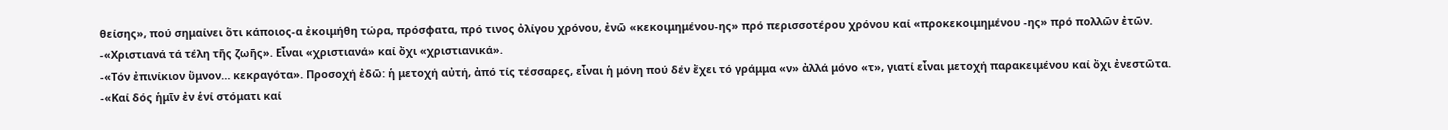θείσης», πού σημαίνει ὅτι κάποιος-α ἐκοιμήθη τώρα, πρόσφατα, πρό τινος ὀλίγου χρόνου, ἐνῶ «κεκοιμημένου-ης» πρό περισσοτέρου χρόνου καί «προκεκοιμημένου -ης» πρό πολλῶν ἐτῶν.
-«Χριστιανά τά τέλη τῆς ζωῆς». Εἶναι «χριστιανά» καί ὄχι «χριστιανικά».
-«Τόν ἐπινίκιον ὕμνον… κεκραγότα». Προσοχή ἐδῶ: ἡ μετοχή αὐτή, ἀπό τίς τέσσαρες, εἶναι ἡ μόνη πού δέν ἔχει τό γράμμα «ν» ἀλλά μόνο «τ», γιατί εἶναι μετοχή παρακειμένου καί ὄχι ἐνεστῶτα.
-«Καί δός ἡμῖν ἐν ἑνί στόματι καί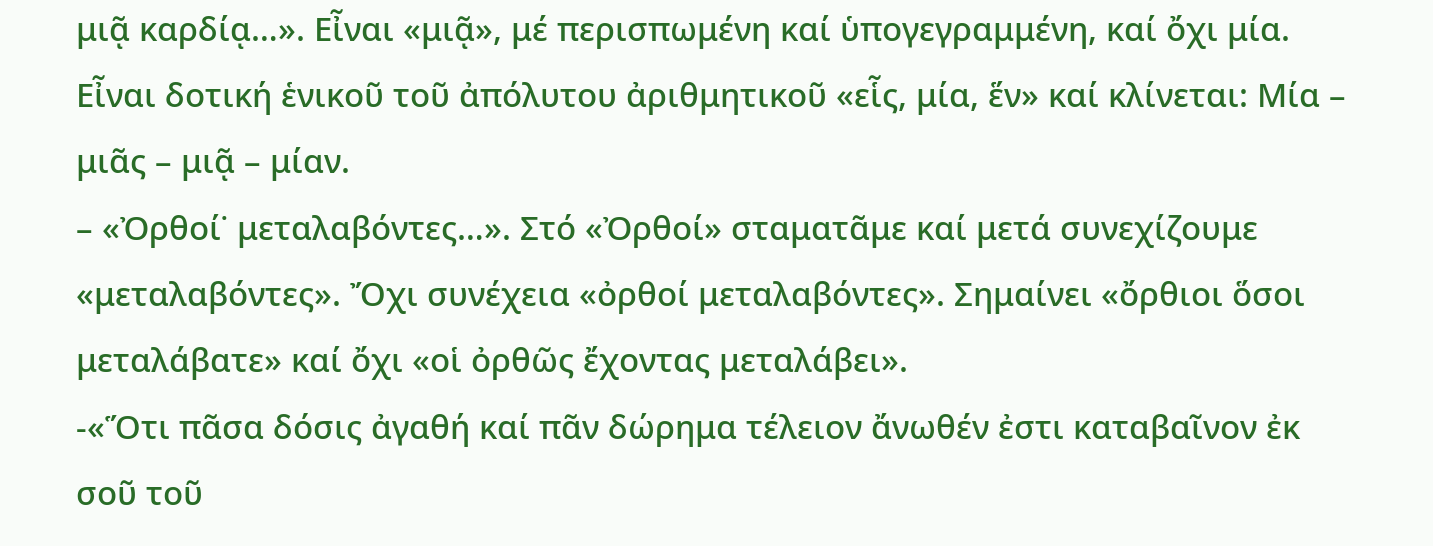μιᾷ καρδίᾳ…». Εἶναι «μιᾷ», μέ περισπωμένη καί ὑπογεγραμμένη, καί ὄχι μία. Εἶναι δοτική ἑνικοῦ τοῦ ἀπόλυτου ἀριθμητικοῦ «εἷς, μία, ἕν» καί κλίνεται: Μία – μιᾶς – μιᾷ – μίαν.
– «Ὀρθοί˙ μεταλαβόντες…». Στό «Ὀρθοί» σταματᾶμε καί μετά συνεχίζουμε «μεταλαβόντες». Ὄχι συνέχεια «ὀρθοί μεταλαβόντες». Σημαίνει «ὄρθιοι ὅσοι μεταλάβατε» καί ὄχι «οἱ ὀρθῶς ἔχοντας μεταλάβει».
-«Ὅτι πᾶσα δόσις ἀγαθή καί πᾶν δώρημα τέλειον ἄνωθέν ἐστι καταβαῖνον ἐκ σοῦ τοῦ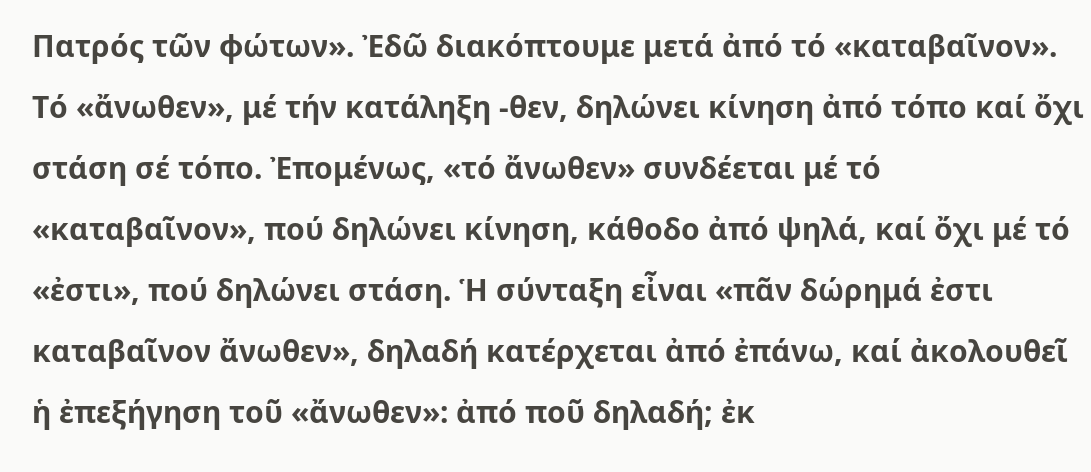Πατρός τῶν φώτων». Ἐδῶ διακόπτουμε μετά ἀπό τό «καταβαῖνον». Τό «ἄνωθεν», μέ τήν κατάληξη -θεν, δηλώνει κίνηση ἀπό τόπο καί ὄχι στάση σέ τόπο. Ἐπομένως, «τό ἄνωθεν» συνδέεται μέ τό «καταβαῖνον», πού δηλώνει κίνηση, κάθοδο ἀπό ψηλά, καί ὄχι μέ τό «ἐστι», πού δηλώνει στάση. Ἡ σύνταξη εἶναι «πᾶν δώρημά ἐστι καταβαῖνον ἄνωθεν», δηλαδή κατέρχεται ἀπό ἐπάνω, καί ἀκολουθεῖ ἡ ἐπεξήγηση τοῦ «ἄνωθεν»: ἀπό ποῦ δηλαδή; ἐκ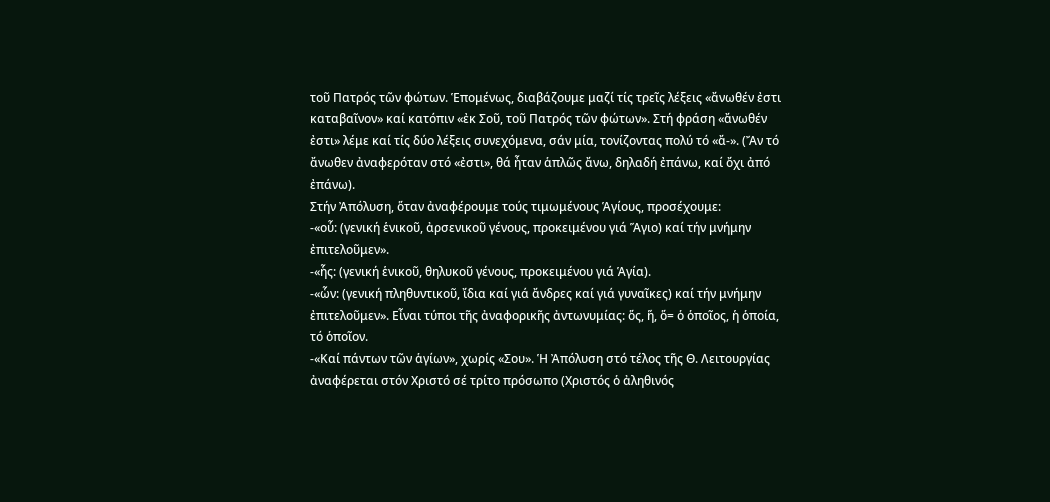τοῦ Πατρός τῶν φώτων. Ἑπομένως, διαβάζουμε μαζί τίς τρεῖς λέξεις «ἄνωθέν ἐστι καταβαῖνον» καί κατόπιν «ἐκ Σοῦ, τοῦ Πατρός τῶν φώτων». Στή φράση «ἄνωθέν ἐστι» λέμε καί τίς δύο λέξεις συνεχόμενα, σάν μία, τονίζοντας πολύ τό «ἄ-». (Ἄν τό ἄνωθεν ἀναφερόταν στό «ἐστι», θά ἦταν ἁπλῶς ἄνω, δηλαδή ἐπάνω, καί ὄχι ἀπό ἐπάνω).
Στήν Ἀπόλυση, ὅταν ἀναφέρουμε τούς τιμωμένους Ἁγίους, προσέχουμε:
-«οὗ: (γενική ἑνικοῦ, ἀρσενικοῦ γένους, προκειμένου γιά Ἅγιο) καί τήν μνήμην ἐπιτελοῦμεν».
-«ἧς: (γενική ἑνικοῦ, θηλυκοῦ γένους, προκειμένου γιά Ἁγία).
-«ὧν: (γενική πληθυντικοῦ, ἴδια καί γιά ἄνδρες καί γιά γυναῖκες) καί τήν μνήμην ἐπιτελοῦμεν». Εἶναι τύποι τῆς ἀναφορικῆς ἀντωνυμίας: ὅς, ἥ, ὅ= ὁ ὁποῖος, ἡ ὁποία, τό ὁποῖον.
-«Καί πάντων τῶν ἁγίων», χωρίς «Σου». Ἡ Ἀπόλυση στό τέλος τῆς Θ. Λειτουργίας ἀναφέρεται στόν Χριστό σέ τρίτο πρόσωπο (Χριστός ὁ ἀληθινός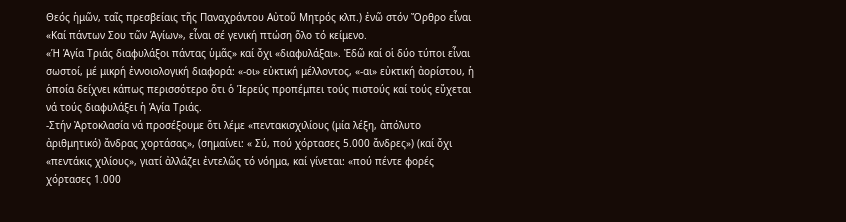Θεός ἡμῶν, ταῖς πρεσβείαις τῆς Παναχράντου Αὐτοῦ Μητρός κλπ.) ἐνῶ στόν Ὄρθρο εἶναι «Καί πάντων Σου τῶν Ἁγίων», εἶναι σέ γενική πτώση ὅλο τό κείμενο.
«Ἡ Ἁγία Τριάς διαφυλάξοι πάντας ὑμᾶς» καί ὄχι «διαφυλάξαι». Ἐδῶ καί οἱ δύο τύποι εἶναι σωστοί, μέ μικρή ἐννοιολογική διαφορά: «-οι» εὐκτική μέλλοντος, «-αι» εὐκτική ἀορίστου, ἡ ὁποία δείχνει κάπως περισσότερο ὅτι ὁ Ἱερεύς προπέμπει τούς πιστούς καί τούς εὔχεται νά τούς διαφυλάξει ἡ Ἁγία Τριάς.
-Στήν Ἀρτοκλασία νά προσέξουμε ὅτι λέμε «πεντακισχιλίους (μία λέξη, ἀπόλυτο ἀριθμητικό) ἄνδρας χορτάσας», (σημαίνει: « Σύ, πού χόρτασες 5.000 ἄνδρες») (καί ὄχι «πεντάκις χιλίους», γιατί ἀλλάζει ἐντελῶς τό νόημα, καί γίνεται: «πού πέντε φορές χόρτασες 1.000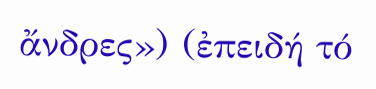ἄνδρες») (ἐπειδή τό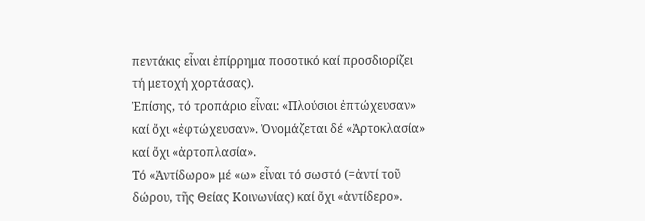πεντάκις εἶναι ἐπίρρημα ποσοτικό καί προσδιορίζει τή μετοχή χορτάσας).
Ἐπίσης, τό τροπάριο εἶναι: «Πλούσιοι ἐπτώχευσαν» καί ὄχι «ἐφτώχευσαν». Ὀνομάζεται δέ «Ἀρτοκλασία» καί ὄχι «ἀρτοπλασία».
Τό «Ἀντίδωρο» μέ «ω» εἶναι τό σωστό (=ἀντί τοῦ δώρου, τῆς Θείας Κοινωνίας) καί ὄχι «ἀντίδερο».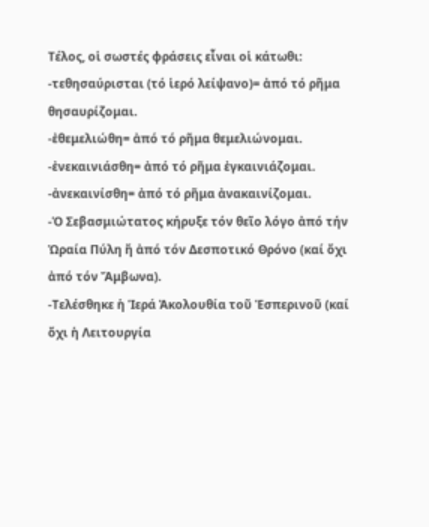Τέλος, οἱ σωστές φράσεις εἶναι οἱ κάτωθι:
-τεθησαύρισται (τό ἱερό λείψανο)= ἀπό τό ρῆμα θησαυρίζομαι.
-ἐθεμελιώθη= ἀπό τό ρῆμα θεμελιώνομαι.
-ἐνεκαινιάσθη= ἀπό τό ρῆμα ἐγκαινιάζομαι.
-ἀνεκαινίσθη= ἀπό τό ρῆμα ἀνακαινίζομαι.
-Ὁ Σεβασμιώτατος κήρυξε τόν θεῖο λόγο ἀπό τήν Ὡραία Πύλη ἤ ἀπό τόν Δεσποτικό Θρόνο (καί ὄχι ἀπό τόν Ἄμβωνα).
-Τελέσθηκε ἡ Ἱερά Ἀκολουθία τοῦ Ἑσπερινοῦ (καί ὄχι ἡ Λειτουργία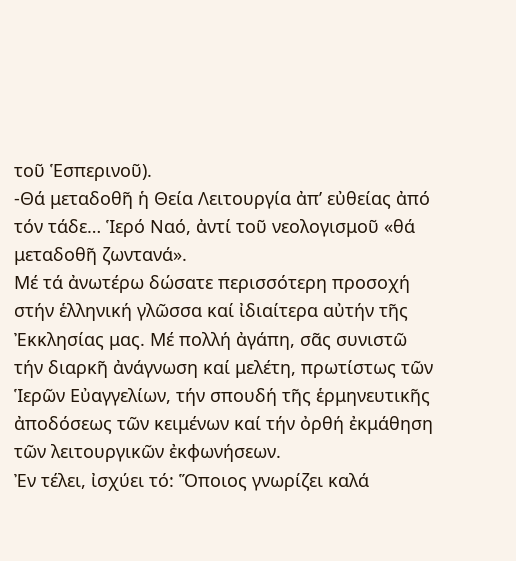τοῦ Ἑσπερινοῦ).
-Θά μεταδοθῆ ἡ Θεία Λειτουργία ἀπ’ εὐθείας ἀπό τόν τάδε… Ἱερό Ναό, ἀντί τοῦ νεολογισμοῦ «θά μεταδοθῆ ζωντανά».
Μέ τά ἀνωτέρω δώσατε περισσότερη προσοχή στήν ἑλληνική γλῶσσα καί ἰδιαίτερα αὐτήν τῆς Ἐκκλησίας μας. Μέ πολλή ἀγάπη, σᾶς συνιστῶ τήν διαρκῆ ἀνάγνωση καί μελέτη, πρωτίστως τῶν Ἱερῶν Εὐαγγελίων, τήν σπουδή τῆς ἑρμηνευτικῆς ἀποδόσεως τῶν κειμένων καί τήν ὀρθή ἐκμάθηση τῶν λειτουργικῶν ἐκφωνήσεων.
Ἐν τέλει, ἰσχύει τό: Ὅποιος γνωρίζει καλά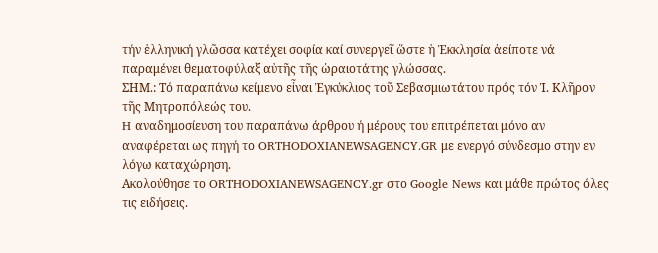τήν ἑλληνική γλῶσσα κατέχει σοφία καί συνεργεῖ ὥστε ἡ Ἐκκλησία ἀείποτε νά παραμένει θεματοφύλαξ αὐτῆς τῆς ὡραιοτάτης γλώσσας.
ΣΗΜ.: Τό παραπάνω κείμενο εἶναι Ἐγκύκλιος τοῦ Σεβασμιωτάτου πρός τόν Ἱ. Κλῆρον τῆς Μητροπόλεώς του.
H αναδημοσίευση του παραπάνω άρθρου ή μέρους του επιτρέπεται μόνο αν αναφέρεται ως πηγή το ORTHODOXIANEWSAGENCY.GR με ενεργό σύνδεσμο στην εν λόγω καταχώρηση.
Ακολούθησε το ORTHODOXIANEWSAGENCY.gr στο Google News και μάθε πρώτος όλες τις ειδήσεις.